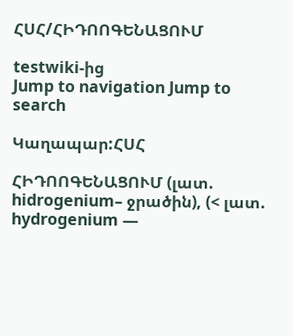ՀՍՀ/ՀԻԴՈՈԳԵՆԱՑՈՒՄ

testwiki-ից
Jump to navigation Jump to search

Կաղապար:ՀՍՀ

ՀԻԴՈՈԳԵՆԱՑՈՒՄ (լատ. hidrogenium– ջրածին), (< լատ. hydrogenium —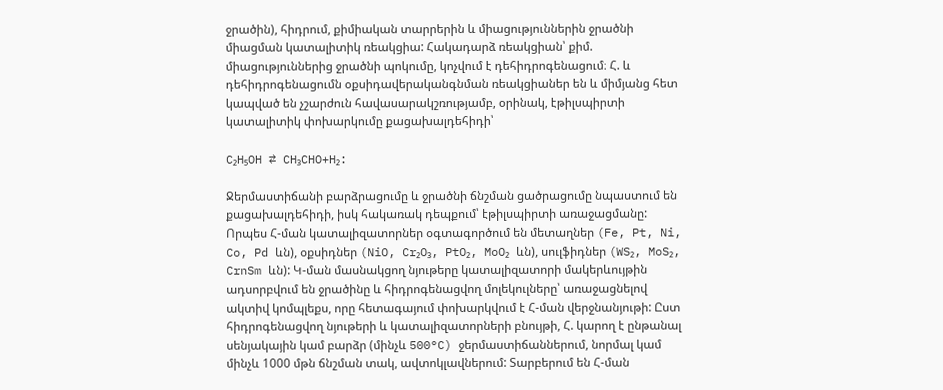ջրածին), հիդրում, քիմիական տարրերին և միացություններին ջրածնի միացման կատալիտիկ ռեակցիա: Հակադարձ ռեակցիան՝ քիմ. միացություններից ջրածնի պոկումը, կոչվում է դեհիդրոգենացում։ Հ. և դեհիդրոգենացումն օքսիդավերականգնման ռեակցիաներ են և միմյանց հետ կապված են չշարժուն հավասարակշռությամբ, օրինակ, էթիլսպիրտի կատալիտիկ փոխարկումը քացախալդեհիդի՝

C₂H₅OH ⇄ CH₃CHO+H₂:

Ջերմաստիճանի բարձրացումը և ջրածնի ճնշման ցածրացումը նպաստում են քացախալդեհիդի, իսկ հակառակ դեպքում՝ էթիլսպիրտի առաջացմանը: Որպես Հ-ման կատալիզատորներ օգտագործում են մետաղներ (Fe, Pt, Ni, Co, Pd ևն), օքսիդներ (NiO, Cr₂O₃, PtO₂, MoO₂ ևն), սուլֆիդներ (WS₂, MoS₂, CrnSm ևն): Կ-ման մասնակցող նյութերը կատալիզատորի մակերևույթին ադսորբվում են ջրածինը և հիդրոգենացվող մոլեկուլները՝ առաջացնելով ակտիվ կոմպլեքս, որը հետագայում փոխարկվում է Հ-ման վերջնանյութի: Ըստ հիդրոգենացվող նյութերի և կատալիզատորների բնույթի, Հ. կարող է ընթանալ սենյակային կամ բարձր (մինչև 500°C) ջերմաստիճաններում, նորմալ կամ մինչև 1000 մթն ճնշման տակ, ավտոկլավներում: Տարբերում են Հ-ման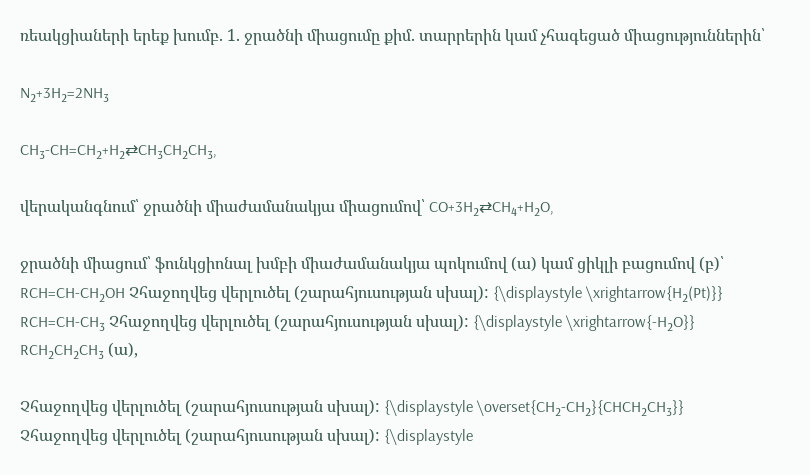ռեակցիաների երեք խումբ. 1. ջրածնի միացումը քիմ. տարրերին կամ չհագեցած միացություններին՝

N₂+3H₂=2NH₃

CH₃-CH=CH₂+H₂⇄CH₃CH₂CH₃,

վերականգնում՝ ջրածնի միաժամանակյա միացումով՝ CO+3H₂⇄CH₄+H₂O,

ջրածնի միացում՝ ֆունկցիոնալ խմբի միաժամանակյա պոկումով (ա) կամ ցիկլի բացումով (բ)՝ RCH=CH-CH₂OH Չհաջողվեց վերլուծել (շարահյուսության սխալ): {\displaystyle \xrightarrow{H₂(Pt)}} RCH=CH-CH₃ Չհաջողվեց վերլուծել (շարահյուսության սխալ): {\displaystyle \xrightarrow{-H₂O}} RCH₂CH₂CH₃ (ա),

Չհաջողվեց վերլուծել (շարահյուսության սխալ): {\displaystyle \overset{CH₂-CH₂}{CHCH₂CH₃}} Չհաջողվեց վերլուծել (շարահյուսության սխալ): {\displaystyle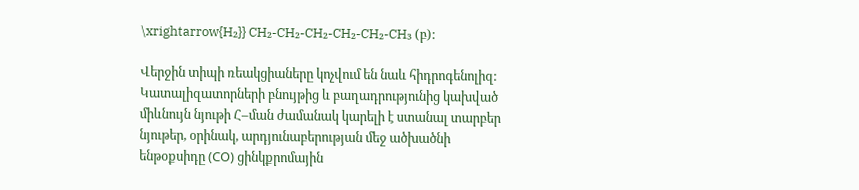\xrightarrow{H₂}} CH₂-CH₂-CH₂-CH₂-CH₂-CH₃ (բ):

Վերջին տիպի ռեակցիաները կոչվում են նաև հիդրոգենոլիզ: Կատալիզատորների բնույթից և բաղադրությունից կախված միևնույն նյութի Հ–ման ժամանակ կարելի է ստանալ տարբեր նյութեր, օրինակ, արդյունաբերության մեջ ածխածնի ենթօքսիդը (СО) ցինկքրոմային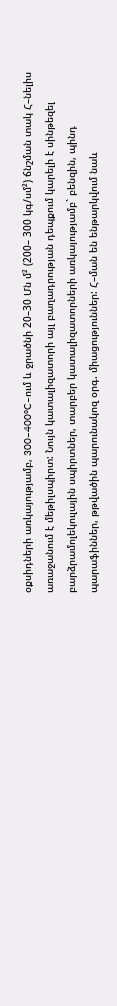օքսիդների առկայությամբ, 300–400°C–ում և ջրածնի 20–30 Մն մ² (200– 300 կգ/սմ²) ճնշման տակ Հ–նելիս առաջանում է մեթիլսպիրտ: Նույն կատալիզատորի այլ բաղադրության դեպքում կարելի է սինթեզել բարձրամոլեկուլային սպիրտներ, տարբեր կատալիզատորների առկայությամբ` բենզին, պինդ պարաֆիններ, թթվածին պարունակոզ օրգ. միացություններ: Հ–ման են ենթարկվում նաև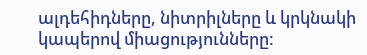ալդեհիդները, նիտրիլները և կրկնակի կապերով միացությունները: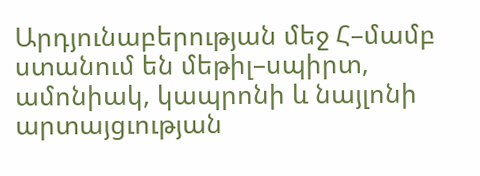Արդյունաբերության մեջ Հ–մամբ ստանում են մեթիլ–սպիրտ, ամոնիակ, կապրոնի և նայլոնի արտայցւության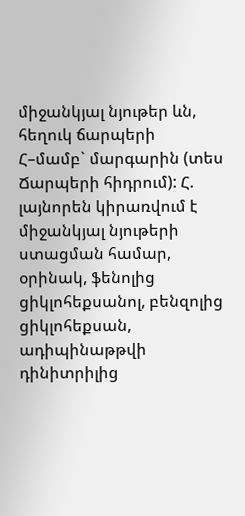միջանկյալ նյութեր ևն, հեղուկ ճարպերի Հ–մամբ` մարգարին (տես Ճարպերի հիդրում): Հ. լայնորեն կիրառվում է միջանկյալ նյութերի ստացման համար, օրինակ, ֆենոլից ցիկլոհեքսանոլ, բենզոլից ցիկլոհեքսան, ադիպինաթթվի դինիտրիլից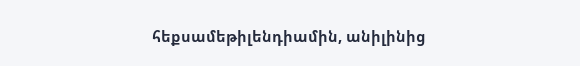հեքսամեթիլենդիամին, անիլինից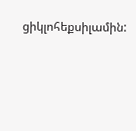ցիկլոհեքսիլամին: